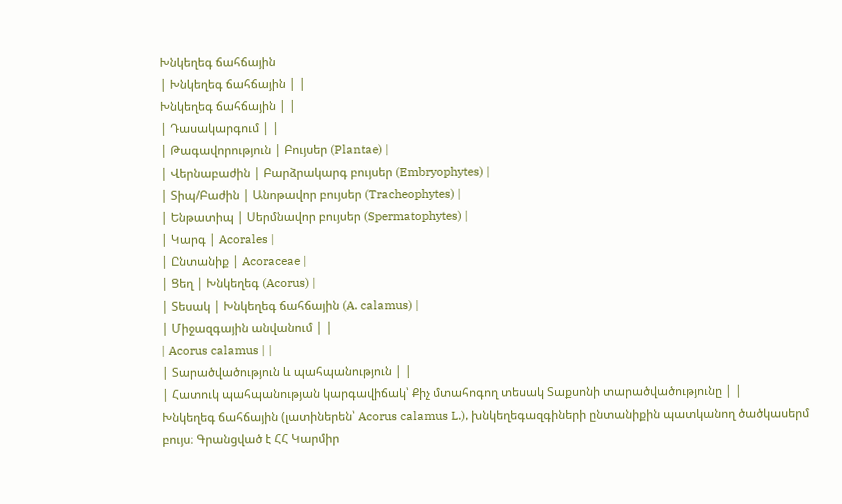Խնկեղեգ ճահճային
| Խնկեղեգ ճահճային | |
Խնկեղեգ ճահճային | |
| Դասակարգում | |
| Թագավորություն | Բույսեր (Plantae) |
| Վերնաբաժին | Բարձրակարգ բույսեր (Embryophytes) |
| Տիպ/Բաժին | Անոթավոր բույսեր (Tracheophytes) |
| Ենթատիպ | Սերմնավոր բույսեր (Spermatophytes) |
| Կարգ | Acorales |
| Ընտանիք | Acoraceae |
| Ցեղ | Խնկեղեգ (Acorus) |
| Տեսակ | Խնկեղեգ ճահճային (A. calamus) |
| Միջազգային անվանում | |
| Acorus calamus | |
| Տարածվածություն և պահպանություն | |
| Հատուկ պահպանության կարգավիճակ՝ Քիչ մտահոգող տեսակ Տաքսոնի տարածվածությունը | |
Խնկեղեգ ճահճային (լատիներեն՝ Acorus calamus L.), խնկեղեգազգիների ընտանիքին պատկանող ծածկասերմ բույս։ Գրանցված է ՀՀ Կարմիր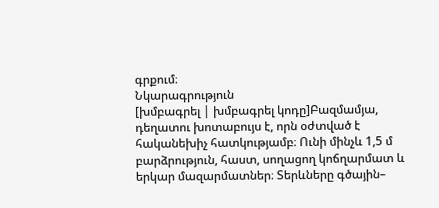գրքում։
Նկարագրություն
[խմբագրել | խմբագրել կոդը]Բազմամյա, դեղատու խոտաբույս է, որն օժտված է հականեխիչ հատկությամբ։ Ունի մինչև 1,5 մ բարձրություն, հաստ, սողացող կոճղարմատ և երկար մազարմատներ։ Տերևները գծային–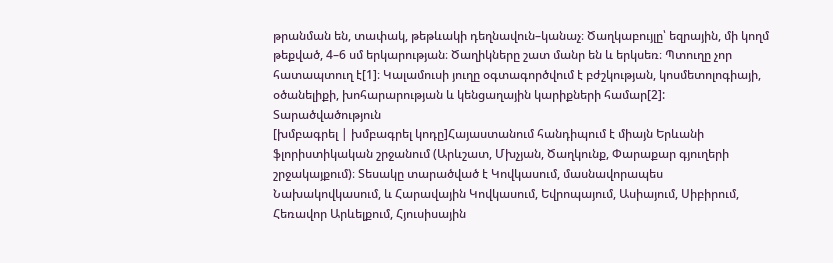թրանման են, տափակ, թեթևակի դեղնավուն–կանաչ։ Ծաղկաբույլը՝ եզրային, մի կողմ թեքված, 4–6 սմ երկարության։ Ծաղիկները շատ մանր են և երկսեռ։ Պտուղը չոր հատապտուղ է[1]։ Կալամուսի յուղը օգտագործվում է բժշկության, կոսմետոլոգիայի, օծանելիքի, խոհարարության և կենցաղային կարիքների համար[2]:
Տարածվածություն
[խմբագրել | խմբագրել կոդը]Հայաստանում հանդիպում է միայն Երևանի ֆլորիստիկական շրջանում (Արևշատ, Մխչյան, Ծաղկունք, Փարաքար գյուղերի շրջակայքում)։ Տեսակը տարածված է Կովկասում, մասնավորապես Նախակովկասում, և Հարավային Կովկասում, Եվրոպայում, Ասիայում, Սիբիրում, Հեռավոր Արևելքում, Հյուսիսային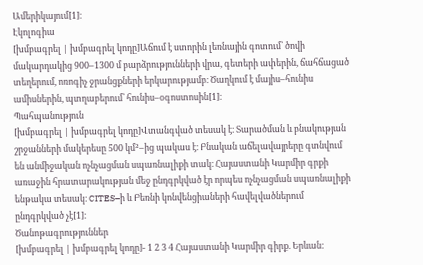Ամերիկայում[1]։
Էկոլոգիա
[խմբագրել | խմբագրել կոդը]Աճում է ստորին լեռնային գոտում՝ ծովի մակարդակից 900–1300 մ բարձրությունների վրա, գետերի ափերին, ճահճացած տեղերում, ոռոգիչ ջրանցքների երկարությամբ։ Ծաղկում է մայիս–հունիս ամիսներին, պտղաբերում՝ հունիս–օգոստոսին[1]։
Պահպանություն
[խմբագրել | խմբագրել կոդը]Վտանգված տեսակ է։ Տարածման և բնակության շրջանների մակերեսը 500 կմ²–ից պակաս է։ Բնական աճելավայրերը գտնվում են անմիջական ոչնչացման սպառնալիքի տակ։ Հայաստանի Կարմիր գրքի առաջին հրատարակության մեջ ընդգրկված էր որպես ոչնչացման սպառնալիքի ենթակա տեսակ։ CITES–ի և Բեռնի կոնվենցիաների հավելվածներում ընդգրկված չէ[1]։
Ծանոթագրություններ
[խմբագրել | խմբագրել կոդը]- 1 2 3 4 Հայաստանի Կարմիր գիրք. Երևան: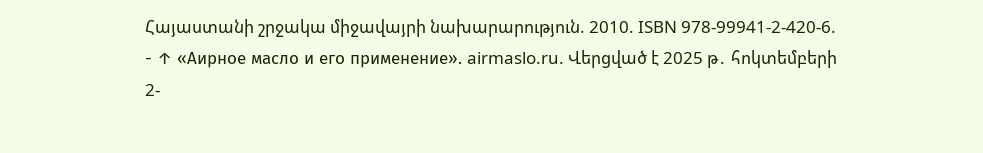Հայաստանի շրջակա միջավայրի նախարարություն. 2010. ISBN 978-99941-2-420-6.
- ↑ «Аирное масло и его применение». airmaslo.ru. Վերցված է 2025 թ․ հոկտեմբերի 2-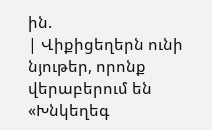ին.
| Վիքիցեղերն ունի նյութեր, որոնք վերաբերում են «Խնկեղեգ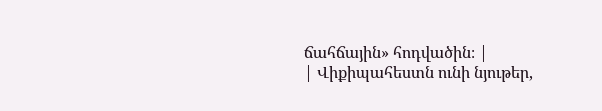ճահճային» հոդվածին։ |
| Վիքիպահեստն ունի նյութեր,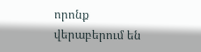որոնք վերաբերում են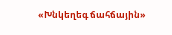«Խնկեղեգ ճահճային»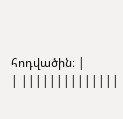հոդվածին։ |
| ||||||||||||||